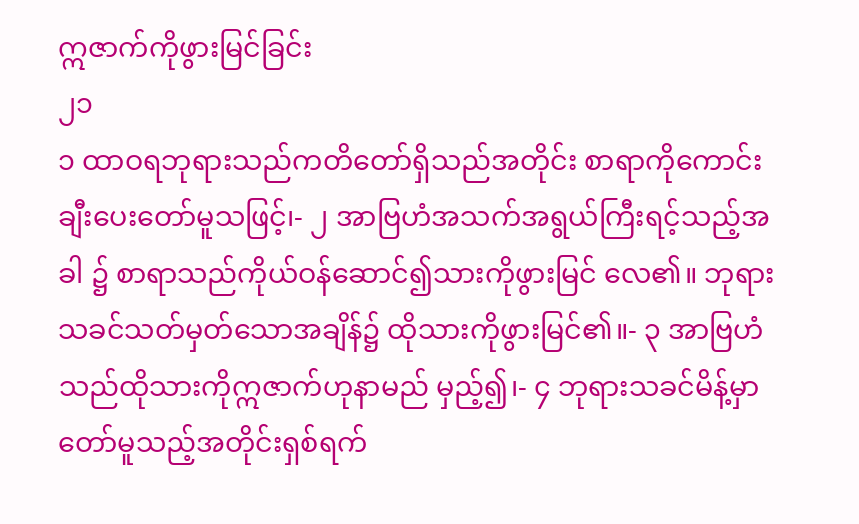ဣဇာက်ကိုဖွားမြင်ခြင်း
၂၁
၁ ထာဝရဘုရားသည်ကတိတော်ရှိသည်အတိုင်း စာရာကိုကောင်းချီးပေးတော်မူသဖြင့်၊- ၂ အာဗြဟံအသက်အရွယ်ကြီးရင့်သည့်အခါ ၌ စာရာသည်ကိုယ်ဝန်ဆောင်၍သားကိုဖွားမြင် လေ၏။ ဘုရားသခင်သတ်မှတ်သောအချိန်၌ ထိုသားကိုဖွားမြင်၏။- ၃ အာဗြဟံသည်ထိုသားကိုဣဇာက်ဟုနာမည် မှည့်၍၊- ၄ ဘုရားသခင်မိန့်မှာတော်မူသည့်အတိုင်းရှစ်ရက်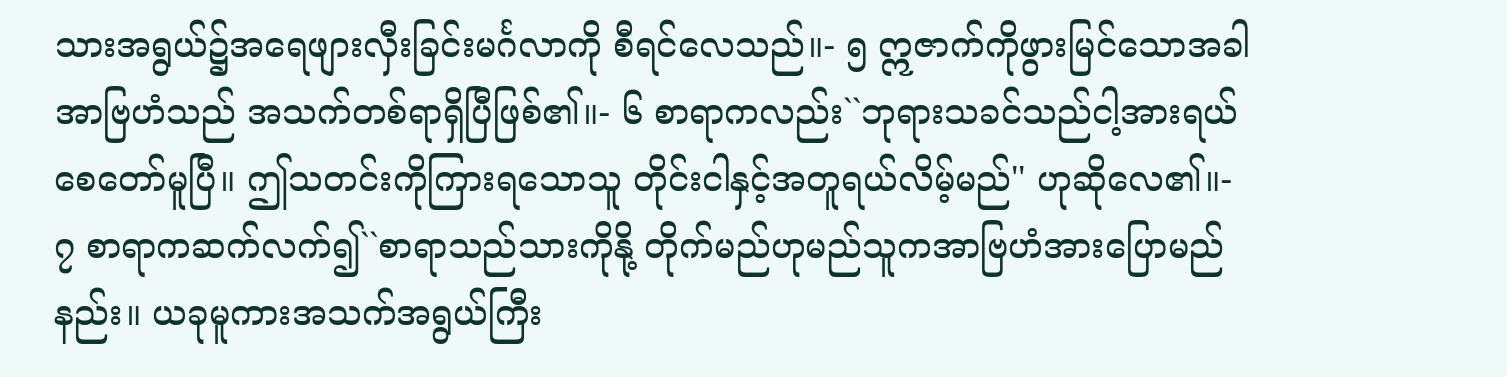သားအရွယ်၌အရေဖျားလှီးခြင်းမင်္ဂလာကို စီရင်လေသည်။- ၅ ဣဇာက်ကိုဖွားမြင်သောအခါအာဗြဟံသည် အသက်တစ်ရာရှိပြီဖြစ်၏။- ၆ စာရာကလည်း``ဘုရားသခင်သည်ငါ့အားရယ် စေတော်မူပြီ။ ဤသတင်းကိုကြားရသောသူ တိုင်းငါနှင့်အတူရယ်လိမ့်မည်'' ဟုဆိုလေ၏။- ၇ စာရာကဆက်လက်၍``စာရာသည်သားကိုနို့ တိုက်မည်ဟုမည်သူကအာဗြဟံအားပြောမည် နည်း။ ယခုမူကားအသက်အရွယ်ကြီး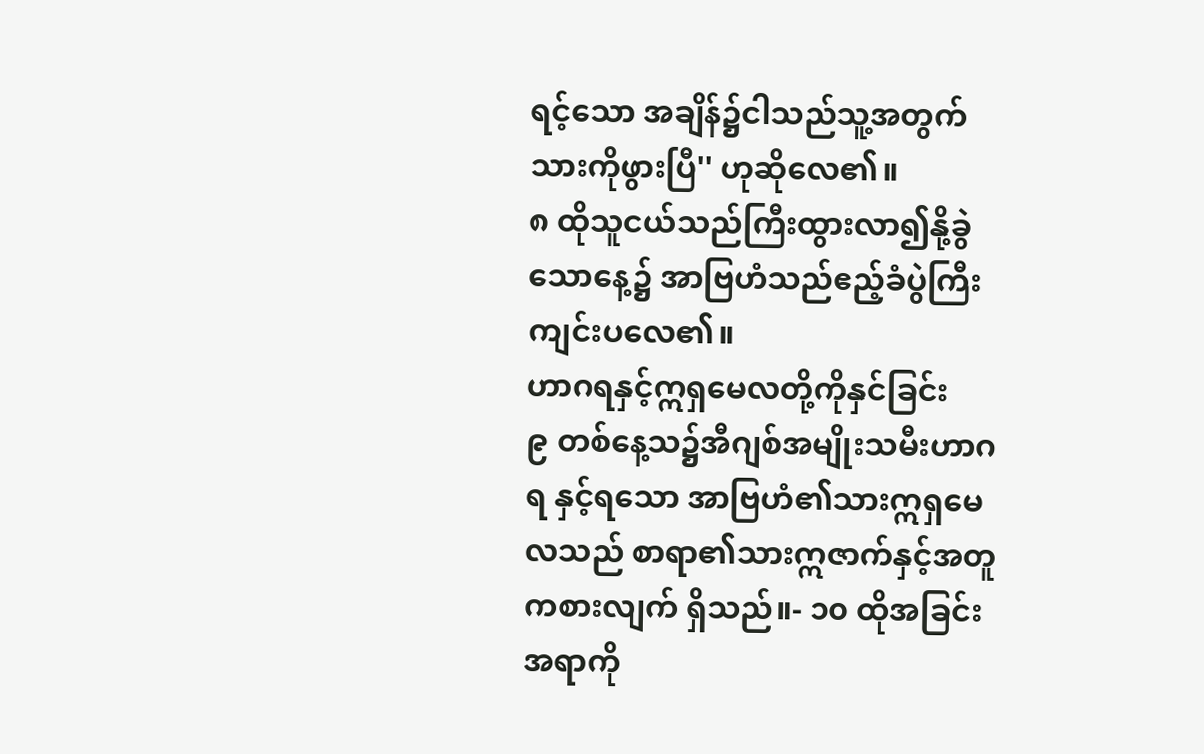ရင့်သော အချိန်၌ငါသည်သူ့အတွက်သားကိုဖွားပြီ'' ဟုဆိုလေ၏။
၈ ထိုသူငယ်သည်ကြီးထွားလာ၍နို့ခွဲသောနေ့၌ အာဗြဟံသည်ဧည့်ခံပွဲကြီးကျင်းပလေ၏။
ဟာဂရနှင့်ဣရှမေလတို့ကိုနှင်ခြင်း
၉ တစ်နေ့သ၌အီဂျစ်အမျိုးသမီးဟာဂရ နှင့်ရသော အာဗြဟံ၏သားဣရှမေလသည် စာရာ၏သားဣဇာက်နှင့်အတူကစားလျက် ရှိသည်။- ၁၀ ထိုအခြင်းအရာကို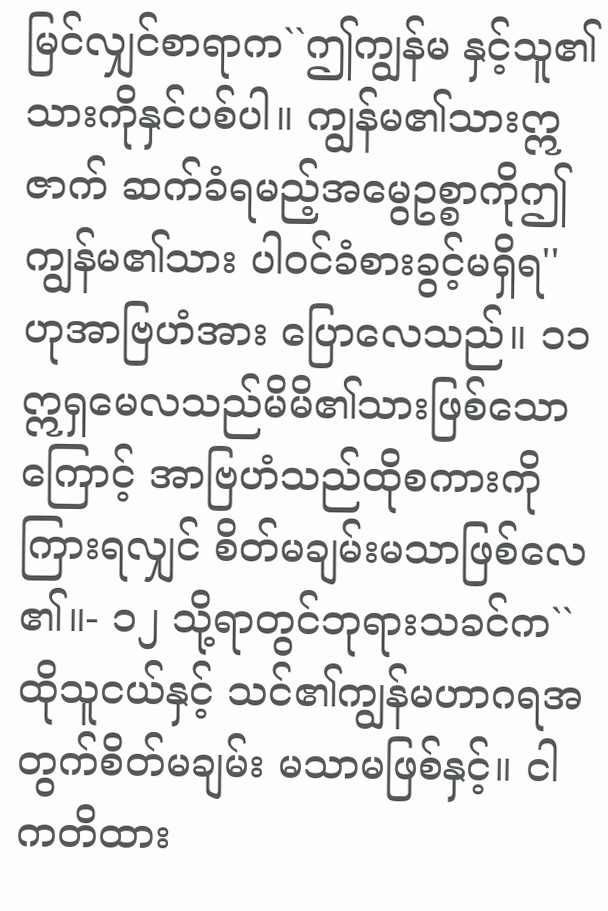မြင်လျှင်စာရာက``ဤကျွန်မ နှင့်သူ၏သားကိုနှင်ပစ်ပါ။ ကျွန်မ၏သားဣဇာက် ဆက်ခံရမည့်အမွေဥစ္စာကိုဤကျွန်မ၏သား ပါဝင်ခံစားခွင့်မရှိရ'' ဟုအာဗြဟံအား ပြောလေသည်။ ၁၁ ဣရှမေလသည်မိမိ၏သားဖြစ်သောကြောင့် အာဗြဟံသည်ထိုစကားကိုကြားရလျှင် စိတ်မချမ်းမသာဖြစ်လေ၏။- ၁၂ သို့ရာတွင်ဘုရားသခင်က``ထိုသူငယ်နှင့် သင်၏ကျွန်မဟာဂရအတွက်စိတ်မချမ်း မသာမဖြစ်နှင့်။ ငါကတိထား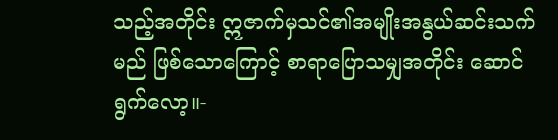သည့်အတိုင်း ဣဇာက်မှသင်၏အမျိုးအနွယ်ဆင်းသက်မည် ဖြစ်သောကြောင့် စာရာပြောသမျှအတိုင်း ဆောင်ရွက်လော့။-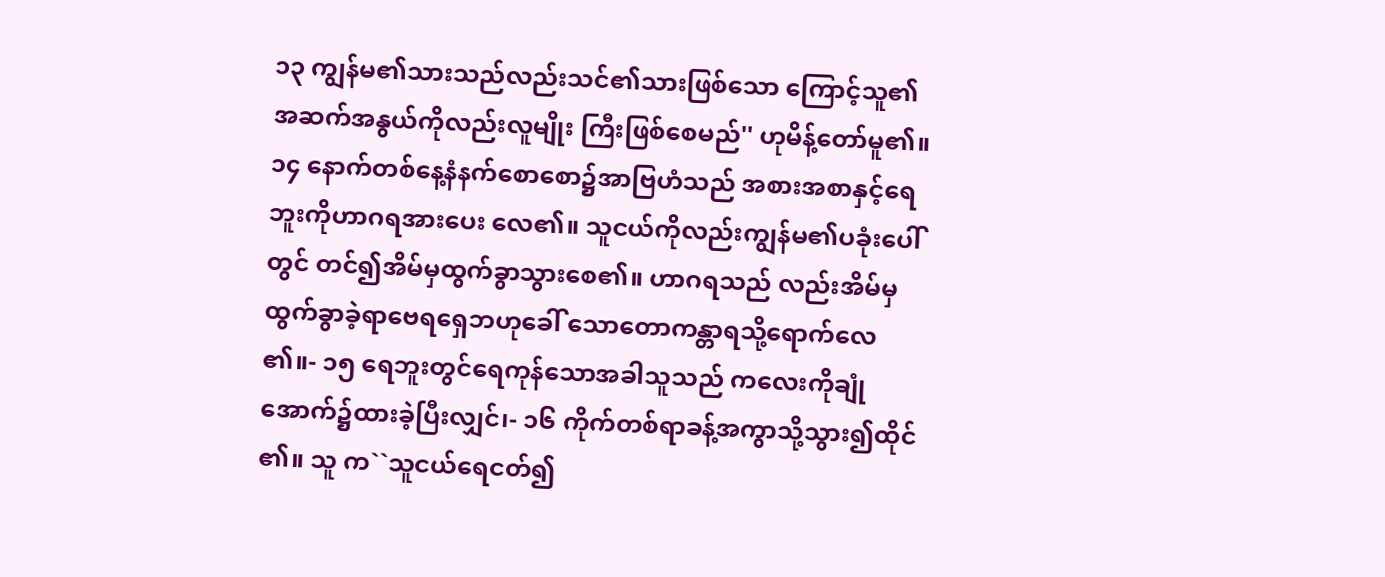၁၃ ကျွန်မ၏သားသည်လည်းသင်၏သားဖြစ်သော ကြောင့်သူ၏အဆက်အနွယ်ကိုလည်းလူမျိုး ကြီးဖြစ်စေမည်'' ဟုမိန့်တော်မူ၏။
၁၄ နောက်တစ်နေ့နံနက်စောစော၌အာဗြဟံသည် အစားအစာနှင့်ရေဘူးကိုဟာဂရအားပေး လေ၏။ သူငယ်ကိုလည်းကျွန်မ၏ပခုံးပေါ်တွင် တင်၍အိမ်မှထွက်ခွာသွားစေ၏။ ဟာဂရသည် လည်းအိမ်မှထွက်ခွာခဲ့ရာဗေရရှေဘဟုခေါ် သောတောကန္တာရသို့ရောက်လေ၏။- ၁၅ ရေဘူးတွင်ရေကုန်သောအခါသူသည် ကလေးကိုချုံအောက်၌ထားခဲ့ပြီးလျှင်၊- ၁၆ ကိုက်တစ်ရာခန့်အကွာသို့သွား၍ထိုင်၏။ သူ က``သူငယ်ရေငတ်၍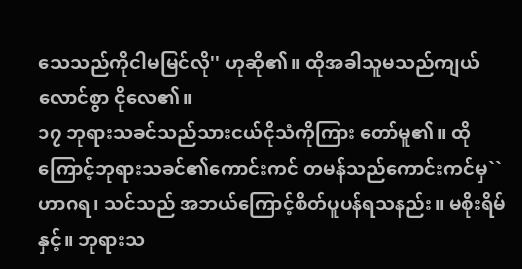သေသည်ကိုငါမမြင်လို'' ဟုဆို၏။ ထိုအခါသူမသည်ကျယ်လောင်စွာ ငိုလေ၏။
၁၇ ဘုရားသခင်သည်သားငယ်ငိုသံကိုကြား တော်မူ၏။ ထိုကြောင့်ဘုရားသခင်၏ကောင်းကင် တမန်သည်ကောင်းကင်မှ``ဟာဂရ၊ သင်သည် အဘယ်ကြောင့်စိတ်ပူပန်ရသနည်း။ မစိုးရိမ် နှင့်။ ဘုရားသ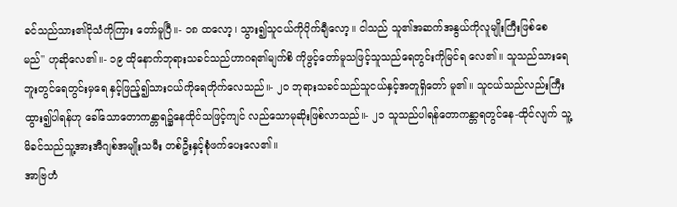ခင်သည်သား၏ငိုသံကိုကြား တော်မူပြီ။- ၁၈ ထလော့၊ သွား၍သူငယ်ကိုပိုက်ချီလော့။ ငါသည် သူ၏အဆက်အနွယ်ကိုလူမျိုးကြီးဖြစ်စေ မည်'' ဟုဆိုလေ၏။- ၁၉ ထိုနောက်ဘုရားသခင်သည်ဟာဂရ၏မျက်စိ ကိုဖွင့်တော်မူသဖြင့်သူသည်ရေတွင်းကိုမြင်ရ လေ၏။ သူသည်သားရေဘူးတွင်ရေတွင်းမှရေ နှင့်ဖြည့်၍သားငယ်ကိုရေတိုက်လေသည်။- ၂၀ ဘုရားသခင်သည်သူငယ်နှင့်အတူရှိတော် မူ၏။ သူငယ်သည်လည်းကြီးထွား၍ပါရန်ဟု ခေါ်သောတောကန္တာရ၌နေထိုင်သဖြင့်ကျင် လည်သောမုဆိုးဖြစ်လာသည်။- ၂၁ သူသည်ပါရန်တောကန္တာရတွင်နေ-ထိုင်လျက် သူ့မိခင်သည်သူ့အားအီဂျစ်အမျိုးသမီး တစ်ဦးနှင့်စုံဖက်ပေးလေ၏။
အာဗြဟံ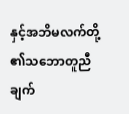နှင့်အဘိမလက်တို့၏သဘောတူညီချက်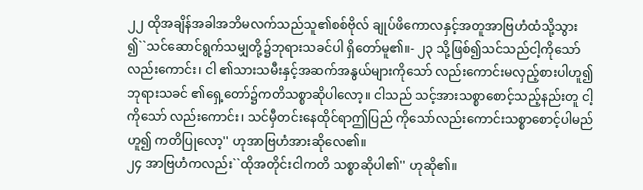၂၂ ထိုအချိန်အခါအဘိမလက်သည်သူ၏စစ်ဗိုလ် ချုပ်ဖိကောလနှင့်အတူအာဗြဟံထံသို့သွား ၍``သင်ဆောင်ရွက်သမျှတို့၌ဘုရားသခင်ပါ ရှိတော်မူ၏။- ၂၃ သို့ဖြစ်၍သင်သည်ငါ့ကိုသော်လည်းကောင်း၊ ငါ ၏သားသမီးနှင့်အဆက်အနွယ်များကိုသော် လည်းကောင်းမလှည့်စားပါဟူ၍ဘုရားသခင် ၏ရှေ့တော်၌ကတိသစ္စာဆိုပါလော့။ ငါသည် သင့်အားသစ္စာစောင့်သည့်နည်းတူ ငါ့ကိုသော် လည်းကောင်း၊ သင်မှီတင်းနေထိုင်ရာဤပြည် ကိုသော်လည်းကောင်းသစ္စာစောင့်ပါမည်ဟူ၍ ကတိပြုလော့'' ဟုအာဗြဟံအားဆိုလေ၏။
၂၄ အာဗြဟံကလည်း``ထိုအတိုင်းငါကတိ သစ္စာဆိုပါ၏'' ဟုဆို၏။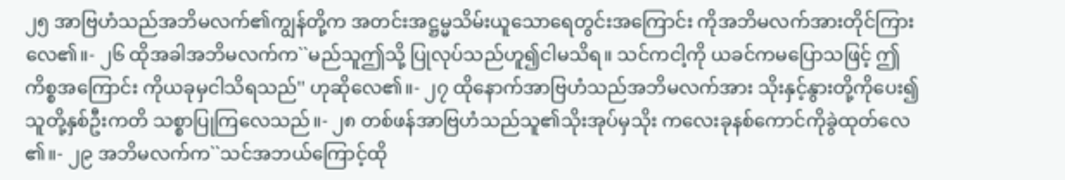၂၅ အာဗြဟံသည်အဘိမလက်၏ကျွန်တို့က အတင်းအဋ္ဌမ္မသိမ်းယူသောရေတွင်းအကြောင်း ကိုအဘိမလက်အားတိုင်ကြားလေ၏။- ၂၆ ထိုအခါအဘိမလက်က``မည်သူဤသို့ ပြုလုပ်သည်ဟူ၍ငါမသိရ။ သင်ကငါ့ကို ယခင်ကမပြောသဖြင့် ဤကိစ္စအကြောင်း ကိုယခုမှငါသိရသည်'' ဟုဆိုလေ၏။- ၂၇ ထိုနောက်အာဗြဟံသည်အဘိမလက်အား သိုးနှင့်နွားတို့ကိုပေး၍သူတို့နှစ်ဦးကတိ သစ္စာပြုကြလေသည်။- ၂၈ တစ်ဖန်အာဗြဟံသည်သူ၏သိုးအုပ်မှသိုး ကလေးခုနစ်ကောင်ကိုခွဲထုတ်လေ၏။- ၂၉ အဘိမလက်က``သင်အဘယ်ကြောင့်ထို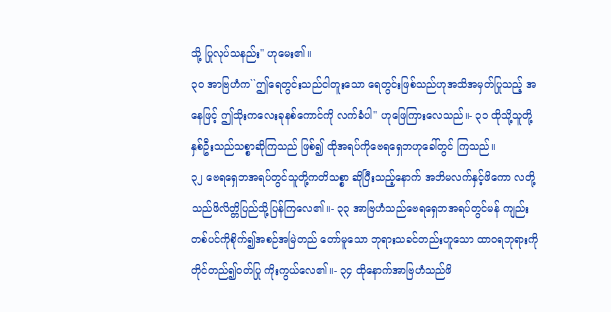သို့ ပြုလုပ်သနည်း'' ဟုမေး၏။
၃၀ အာဗြဟံက``ဤရေတွင်းသည်ငါတူးသော ရေတွင်းဖြစ်သည်ဟုအသိအမှတ်ပြုသည့် အနေဖြင့် ဤသိုးကလေးခုနစ်ကောင်ကို လက်ခံပါ'' ဟုဖြေကြားလေသည်။- ၃၁ ထိုသို့သူတို့နှစ်ဦးသည်သစ္စာဆိုကြသည် ဖြစ်၍ ထိုအရပ်ကိုဗေရရှေဘဟုခေါ်တွင် ကြသည်။
၃၂ ဗေရရှေဘအရပ်တွင်သူတို့ကတိသစ္စာ ဆိုပြီးသည့်နောက် အဘိမလက်နှင့်ဖိကော လတို့သည်ဖိလိတ္တိပြည်သို့ပြန်ကြလေ၏။- ၃၃ အာဗြဟံသည်ဗေရရှေဘအရပ်တွင်မန် ကျည်းတစ်ပင်ကိုစိုက်၍အစဉ်အမြဲတည် တော်မူသော ဘုရားသခင်တည်းဟူသော ထာဝရဘုရားကိုတိုင်တည်၍ဝတ်ပြု ကိုးကွယ်လေ၏။- ၃၄ ထိုနောက်အာဗြဟံသည်ဖိ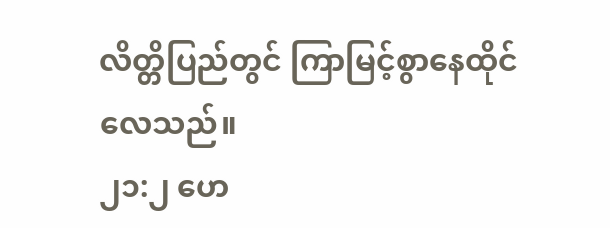လိတ္တိပြည်တွင် ကြာမြင့်စွာနေထိုင်လေသည်။
၂၁:၂ ဟေ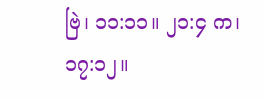ဗြဲ၊ ၁၁:၁၁။ ၂၁:၄ က၊ ၁၇:၁၂။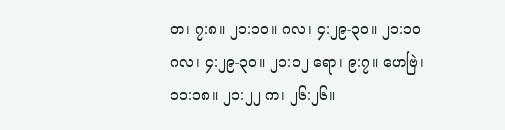တ၊ ၇:၈။ ၂၁:၁၀။ ဂလ၊ ၄:၂၉-၃၀။ ၂၁:၁၀ ဂလ၊ ၄:၂၉-၃၀။ ၂၁:၁၂ ရော၊ ၉:၇။ ဟေဗြဲ၊ ၁၁:၁၈။ ၂၁:၂၂ က၊ ၂၆:၂၆။